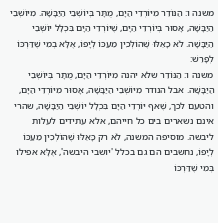משנה ו: הַנּוֹדֵר מִיּוֹרְדֵי הַיָּם, מֻתָּר בְּיוֹשְׁבֵי הַיַּבָּשָׁה. מִיּוֹשְׁבֵי הַיַּבָּשָׁה, אָסוּר בְּיוֹרְדֵי הַיָּם, שֶׁיּוֹרְדֵי הַיָּם בִּכְלָל יוֹשְׁבֵי הַיַּבָּשָׁה. לֹא כָאֵלּוּ שֶׁהוֹלְכִין מֵעַכּוֹ לְיָפוֹ, אֶלָּא בְמִי שֶׁדַּרְכּוֹ לְפָרֵשׁ:
משנה ו: הַנּוֹדֵר שלא יהנה מִיּוֹרְדֵי הַיָּם, מֻתָּר בְּיוֹשְׁבֵי הַיַּבָּשָׁה. אבל הנודר מִיּוֹשְׁבֵי הַיַּבָּשָׁה, אָסוּר מִיּוֹרְדֵי הַיָּם, והטעם לכך, שֶׁאף יּוֹרְדֵי הַיָּם בִּכְלָל יוֹשְׁבֵי הַיַּבָּשָׁה, שהרי אינם נשארים בים כל חייהם, אלא עתידים לעלות ליבשה. מוסיפה המשנה, לֹא רק כָּאֵלּוּ שֶׁהוֹלְכִין מֵעַכּוֹ לְיָפוֹ, נחשבים הם גם בכלל 'יושבי היבשה', אֶלָּא אפילו בְּמִי שֶׁדַּרְכּוֹ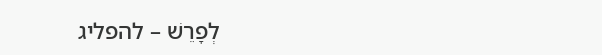לְפָרֵשׁ – להפליג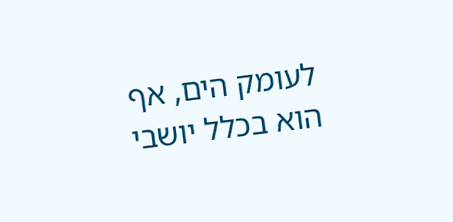לעומק הים, אף הוא בכלל יושבי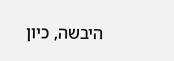היבשה, כיון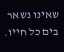שאינו נשאר בים כל חייו.